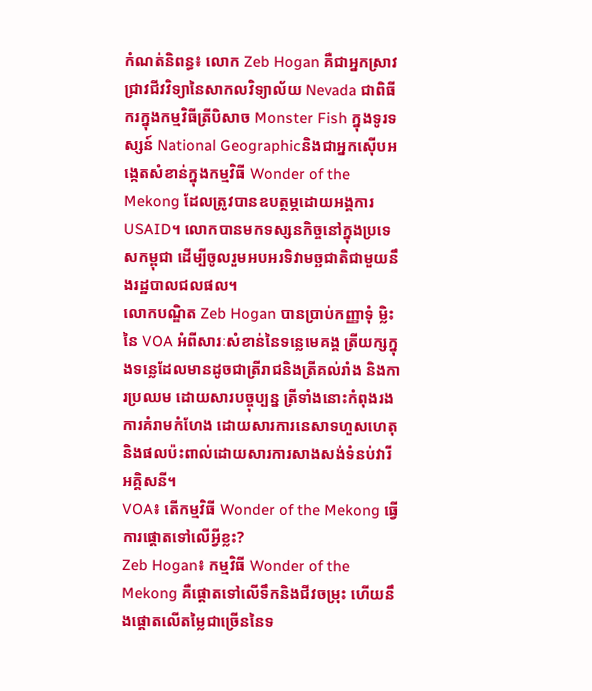កំណត់និពន្ធ៖ លោក Zeb Hogan គឺជាអ្នកស្រាវជ្រាវជីវវិទ្យានៃសាកលវិទ្យាល័យ Nevada ជាពិធីករក្នុងកម្មវិធីត្រីបិសាច Monster Fish ក្នុងទូរទស្សន៍ National Geographicនិងជាអ្នកស៊ើបអង្កេតសំខាន់ក្នុងកម្មវិធី Wonder of the Mekong ដែលត្រូវបានឧបត្ថម្ភដោយអង្គការ USAID។ លោកបានមកទស្សនកិច្ចនៅក្នុងប្រទេសកម្ពុជា ដើម្បីចូលរួមអបអរទិវាមច្ឆជាតិជាមួយនឹងរដ្ឋបាលជលផល។
លោកបណ្ឌិត Zeb Hogan បានប្រាប់កញ្ញាទុំ ម្លិះនៃ VOA អំពីសារៈសំខាន់នៃទន្លេមេគង្គ ត្រីយក្សក្នុងទន្លេដែលមានដូចជាត្រីរាជនិងត្រីគល់រាំង និងការប្រឈម ដោយសារបច្ចុប្បន្ន ត្រីទាំងនោះកំពុងរងការគំរាមកំហែង ដោយសារការនេសាទហួសហេតុ និងផលប៉ះពាល់ដោយសារការសាងសង់ទំនប់វារីអគ្គិសនី។
VOA៖ តើកម្មវិធី Wonder of the Mekong ធ្វើការផ្តោតទៅលើអ្វីខ្លះ?
Zeb Hogan៖ កម្មវិធី Wonder of the Mekong គឺផ្តោតទៅលើទឹកនិងជីវចម្រុះ ហើយនឹងផ្តោតលើតម្លៃជាច្រើននៃទ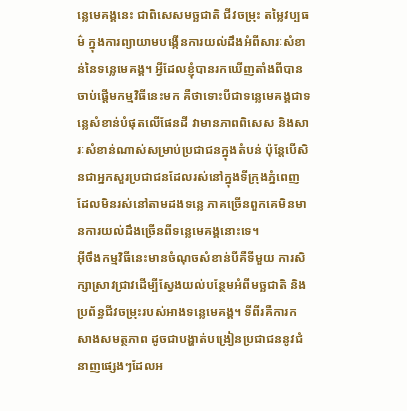ន្លេមេគង្គនេះ ជាពិសេសមច្ឆជាតិ ជីវចម្រុះ តម្លៃវប្បធម៌ ក្នុងការព្យាយាមបង្កើនការយល់ដឹងអំពីសារៈសំខាន់នៃទន្លេមេគង្គ។ អ្វីដែលខ្ញុំបានរកឃើញតាំងពីបានចាប់ផ្តើមកម្មវិធីនេះមក គឺថាទោះបីជាទន្លេមេគង្គជាទន្លេសំខាន់បំផុតលើផែនដី វាមានភាពពិសេស និងសារៈសំខាន់ណាស់សម្រាប់ប្រជាជនក្នុងតំបន់ ប៉ុន្តែបើសិនជាអ្នកសួរប្រជាជនដែលរស់នៅក្នុងទីក្រុងភ្នំពេញដែលមិនរស់នៅតាមដងទន្លេ ភាគច្រើនពួកគេមិនមានការយល់ដឹងច្រើនពីទន្លេមេគង្គនោះទេ។
អ៊ីចឹងកម្មវិធីនេះមានចំណុចសំខាន់បីគឺទីមួយ ការសិក្សាស្រាវជ្រាវដើម្បីស្វែងយល់បន្ថែមអំពីមច្ឆជាតិ និងប្រព័ន្ធជីវចម្រុះរបស់អាងទន្លេមេគង្គ។ ទីពីរគឺការកសាងសមត្ថភាព ដូចជាបង្ហាត់បង្រៀនប្រជាជននូវជំនាញផ្សេងៗដែលអ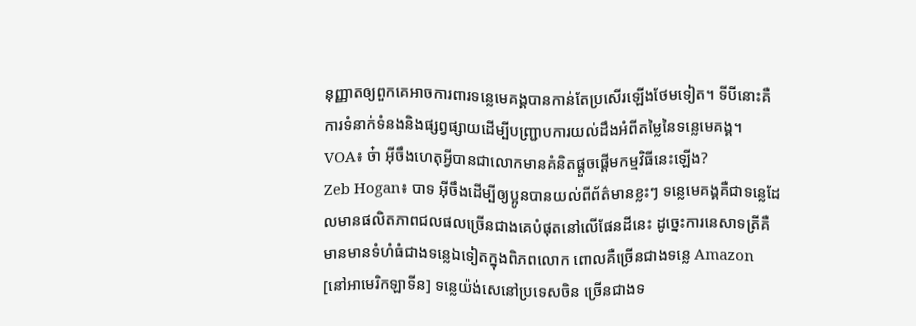នុញ្ញាតឲ្យពួកគេអាចការពារទន្លេមេគង្គបានកាន់តែប្រសើរឡើងថែមទៀត។ ទីបីនោះគឺការទំនាក់ទំនងនិងផ្សព្វផ្សាយដើម្បីបញ្ជ្រាបការយល់ដឹងអំពីតម្លៃនៃទន្លេមេគង្គ។
VOA៖ ច៎ា អ៊ីចឹងហេតុអ្វីបានជាលោកមានគំនិតផ្តួចផ្តើមកម្មវិធីនេះឡើង?
Zeb Hogan៖ បាទ អ៊ីចឹងដើម្បីឲ្យប្អូនបានយល់ពីព័ត៌មានខ្លះៗ ទន្លេមេគង្គគឺជាទន្លេដែលមានផលិតភាពជលផលច្រើនជាងគេបំផុតនៅលើផែនដីនេះ ដូច្នេះការនេសាទត្រីគឺមានមានទំហំធំជាងទន្លេឯទៀតក្នុងពិភពលោក ពោលគឺច្រើនជាងទន្លេ Amazon [នៅអាមេរិកឡាទីន] ទន្លេយ៉ង់សេនៅប្រទេសចិន ច្រើនជាងទ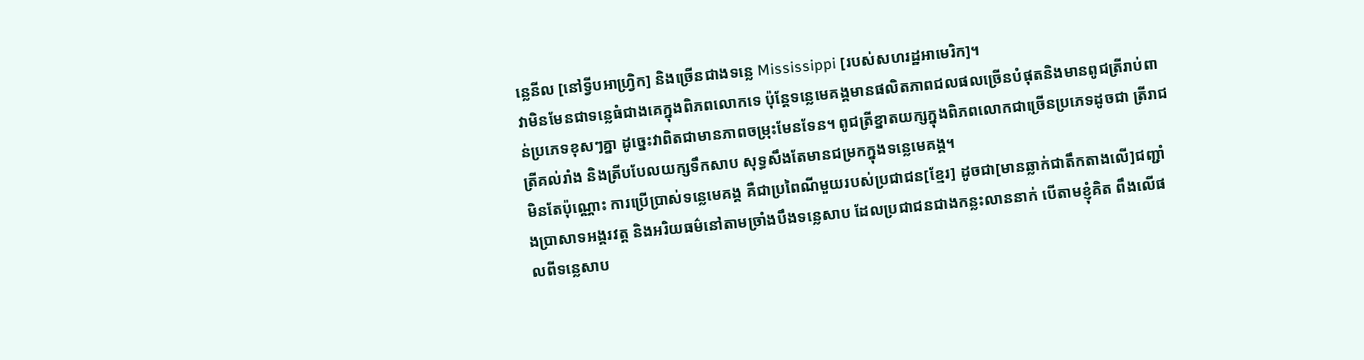ន្លេនីល [នៅទ្វីបអាហ្វ្រិក] និងច្រើនជាងទន្លេ Mississippi [របស់សហរដ្ឋអាមេរិក]។
វាមិនមែនជាទន្លេធំជាងគេក្នុងពិភពលោកទេ ប៉ុន្តែទន្លេមេគង្គមានផលិតភាពជលផលច្រើនបំផុតនិងមានពូជត្រីរាប់ពាន់ប្រភេទខុសៗគ្នា ដូច្នេះវាពិតជាមានភាពចម្រុះមែនទែន។ ពូជត្រីខ្នាតយក្សក្នុងពិភពលោកជាច្រើនប្រភេទដូចជា ត្រីរាជ ត្រីគល់រាំង និងត្រីបបែលយក្សទឹកសាប សុទ្ធសឹងតែមានជម្រកក្នុងទន្លេមេគង្គ។
មិនតែប៉ុណ្ណោះ ការប្រើប្រាស់ទន្លេមេគង្គ គឺជាប្រពៃណីមួយរបស់ប្រជាជន[ខ្មែរ] ដូចជា[មានឆ្លាក់ជាតឹកតាងលើ]ជញ្ជាំងប្រាសាទអង្គរវត្ត និងអរិយធម៌នៅតាមច្រាំងបឹងទន្លេសាប ដែលប្រជាជនជាងកន្លះលាននាក់ បើតាមខ្ញុំគិត ពឹងលើផលពីទន្លេសាប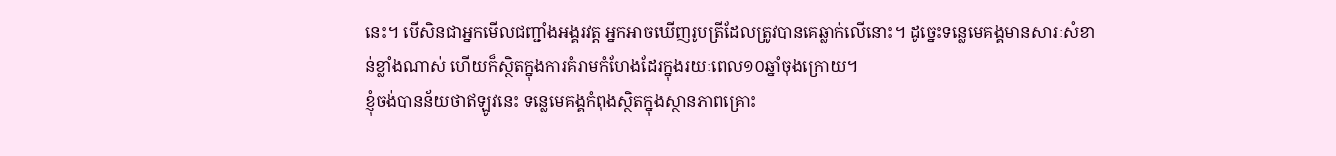នេះ។ បើសិនជាអ្នកមើលជញ្ជាំងអង្គរវត្ត អ្នកអាចឃើញរូបត្រីដែលត្រូវបានគេឆ្លាក់លើនោះ។ ដូច្នេះទន្លេមេគង្គមានសារៈសំខាន់ខ្លាំងណាស់ ហើយក៏ស្ថិតក្នុងការគំរាមកំហែងដែរក្នុងរយៈពេល១០ឆ្នាំចុងក្រោយ។
ខ្ញុំចង់បានន័យថាឥឡូវនេះ ទន្លេមេគង្គកំពុងស្ថិតក្នុងស្ថានភាពគ្រោះ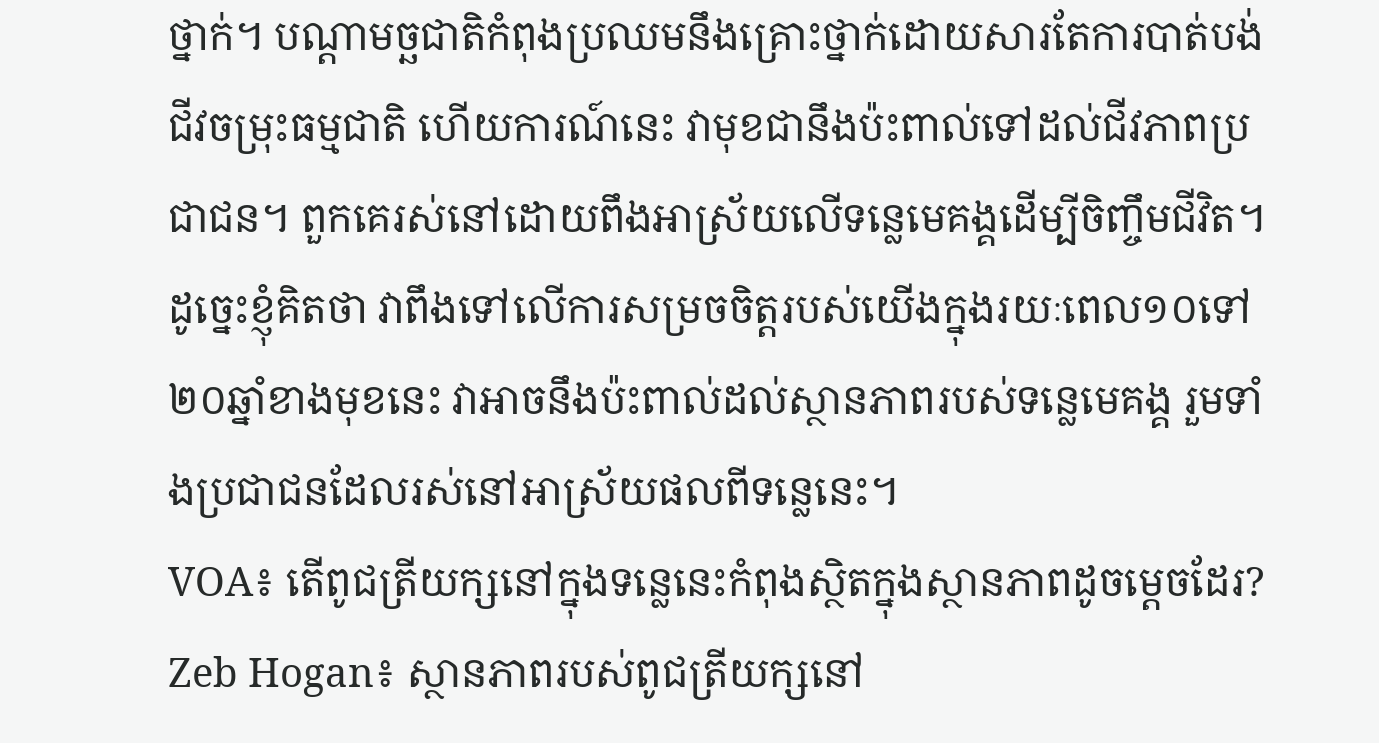ថ្នាក់។ បណ្ដាមច្ឆជាតិកំពុងប្រឈមនឹងគ្រោះថ្នាក់ដោយសារតែការបាត់បង់ជីវចម្រុះធម្មជាតិ ហើយការណ៍នេះ វាមុខជានឹងប៉ះពាល់ទៅដល់ជីវភាពប្រជាជន។ ពួកគេរស់នៅដោយពឹងអាស្រ័យលើទន្លេមេគង្គដើម្បីចិញ្ចឹមជីវិត។
ដូច្នេះខ្ញុំគិតថា វាពឹងទៅលើការសម្រចចិត្តរបស់យើងក្នុងរយៈពេល១០ទៅ២០ឆ្នាំខាងមុខនេះ វាអាចនឹងប៉ះពាល់ដល់ស្ថានភាពរបស់ទន្លេមេគង្គ រួមទាំងប្រជាជនដែលរស់នៅអាស្រ័យផលពីទន្លេនេះ។
VOA៖ តើពូជត្រីយក្សនៅក្នុងទន្លេនេះកំពុងស្ថិតក្នុងស្ថានភាពដូចម្តេចដែរ?
Zeb Hogan៖ ស្ថានភាពរបស់ពូជត្រីយក្សនៅ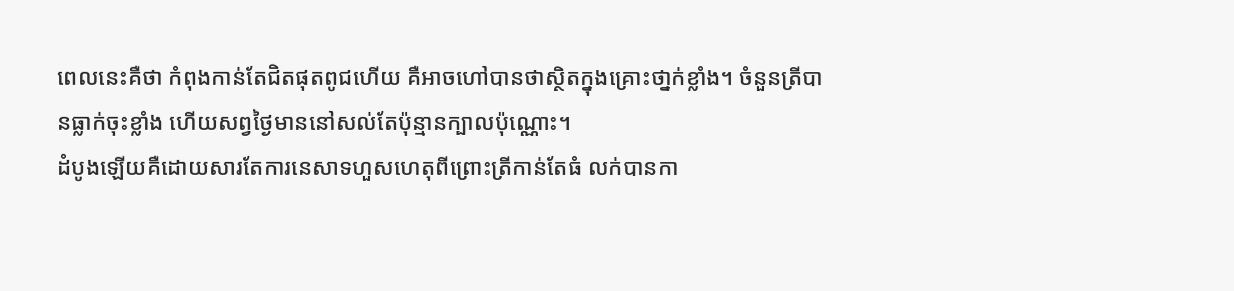ពេលនេះគឺថា កំពុងកាន់តែជិតផុតពូជហើយ គឺអាចហៅបានថាស្ថិតក្នុងគ្រោះថា្នក់ខ្លាំង។ ចំនួនត្រីបានធ្លាក់ចុះខ្លាំង ហើយសព្វថ្ងៃមាននៅសល់តែប៉ុន្មានក្បាលប៉ុណ្ណោះ។
ដំបូងឡើយគឺដោយសារតែការនេសាទហួសហេតុពីព្រោះត្រីកាន់តែធំ លក់បានកា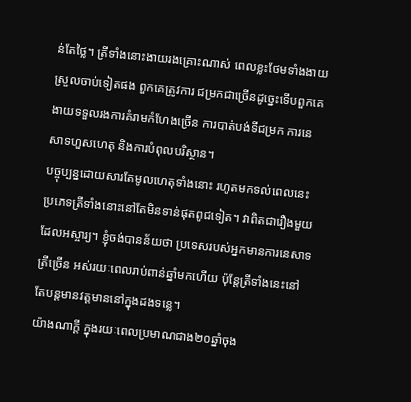ន់តែថ្លៃ។ ត្រីទាំងនោះងាយរងគ្រោះណាស់ ពេលខ្លះថែមទាំងងាយស្រួលចាប់ទៀតផង ពួកគេត្រូវការ ជម្រកជាច្រើនដូច្នេះទើបពួកគេងាយទទួលរងការគំរាមកំហែងច្រើន ការបាត់បង់ទីជម្រក ការនេសាទហួសហេតុ និងការបំពុលបរិស្ថាន។
បច្ចុប្បន្នដោយសារតែមូលហេតុទាំងនោះ រហូតមកទល់ពេលនេះ ប្រភេទត្រីទាំងនោះនៅតែមិនទាន់ផុតពូជទៀត។ វាពិតជារឿងមួយដែលអស្ចារ្យ។ ខ្ញុំចង់បានន័យថា ប្រទេសរបស់អ្នកមានការនេសាទត្រីច្រើន អស់រយៈពេលរាប់ពាន់ឆ្នាំមកហើយ ប៉ុន្តែត្រីទាំងនេះនៅតែបន្តមានវត្តមាននៅក្នុងដងទន្លេ។
យ៉ាងណាក្ដី ក្នុងរយៈពេលប្រមាណជាង២០ឆ្នាំចុង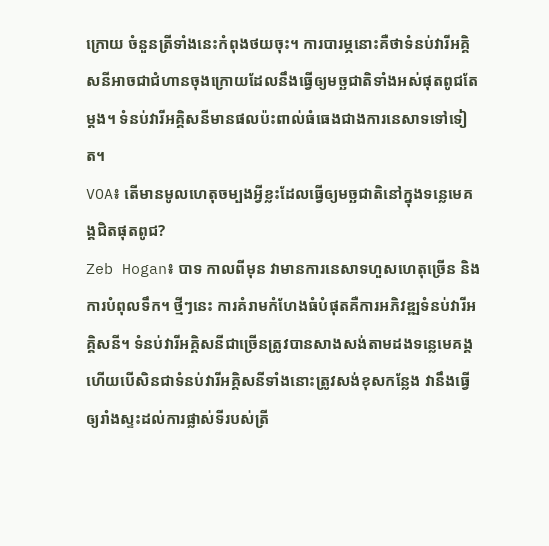ក្រោយ ចំនួនត្រីទាំងនេះកំពុងថយចុះ។ ការបារម្ភនោះគឺថាទំនប់វារីអគ្គិសនីអាចជាជំហានចុងក្រោយដែលនឹងធ្វើឲ្យមច្ឆជាតិទាំងអស់ផុតពូជតែម្ដង។ ទំនប់វារីអគ្គិសនីមានផលប៉ះពាល់ធំធេងជាងការនេសាទទៅទៀត។
VOA៖ តើមានមូលហេតុចម្បងអ្វីខ្លះដែលធ្វើឲ្យមច្ឆជាតិនៅក្នុងទន្លេមេគង្គជិតផុតពូជ?
Zeb Hogan៖ បាទ កាលពីមុន វាមានការនេសាទហួសហេតុច្រើន និងការបំពុលទឹក។ ថ្មីៗនេះ ការគំរាមកំហែងធំបំផុតគឺការអភិវឌ្ឍទំនប់វារីអគ្គិសនី។ ទំនប់វារីអគ្គិសនីជាច្រើនត្រូវបានសាងសង់តាមដងទន្លេមេគង្គ ហើយបើសិនជាទំនប់វារីអគ្គិសនីទាំងនោះត្រូវសង់ខុសកន្លែង វានឹងធ្វើឲ្យរាំងស្ទះដល់ការផ្លាស់ទីរបស់ត្រី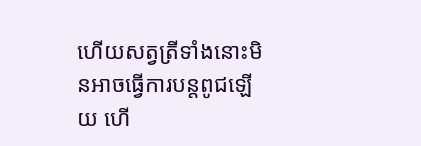ហើយសត្វត្រីទាំងនោះមិនអាចធ្វើការបន្តពូជឡើយ ហើ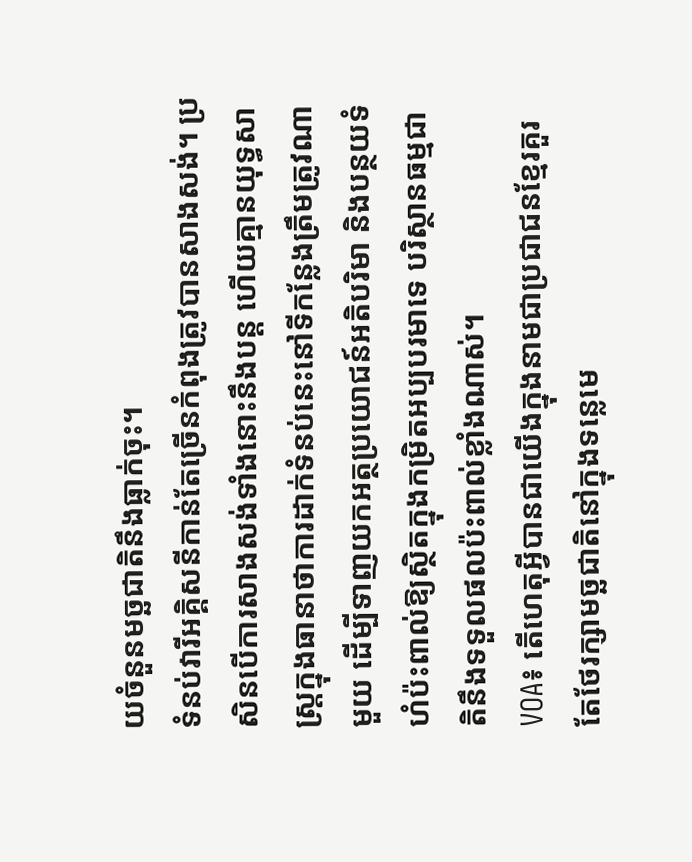យចំនួនមច្ឆជាតិនឹងធ្លាក់ចុះ។
ទំនប់វារីអគ្គិសនីកាន់តែច្រើនកំពុងត្រូវបានសាងសង់។ ប្រសិនបើការសាងសង់ទាំងនោះនឹងបន្ត ហើយគ្មានយុទ្ធសាស្រ្តក្នុងធានាថាការដាក់ទំនប់នេះនៅទីកន្លែងត្រឹមត្រូវណាមួយ ដើម្បីទាញយកអត្ថប្រយោជន៍អតិបរិមា និងបន្ថយទំហំប៉ះពាល់ឱ្យស្ថិតក្នុងកម្រិតអប្បបរមាទេ បរិស្ថានធម្មជាតិនឹងទទួលផលប៉ះពាល់ខ្លាំងណាស់។
VOA៖ តើហេតុអ្វីបានជាយើងក្នុងនាមជាប្រជាជនខ្មែរគួរតែថែរក្សាមច្ឆជាតិនៅក្នុងទន្លេមេ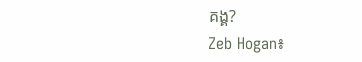គង្គ?
Zeb Hogan៖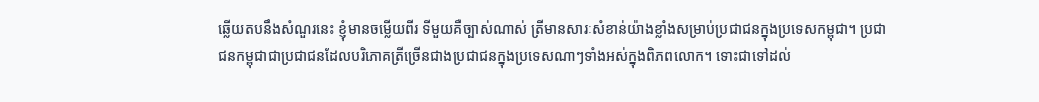ឆ្លើយតបនឹងសំណួរនេះ ខ្ញុំមានចម្លើយពីរ ទីមួយគឺច្បាស់ណាស់ ត្រីមានសារៈសំខាន់យ៉ាងខ្លាំងសម្រាប់ប្រជាជនក្នុងប្រទេសកម្ពុជា។ ប្រជាជនកម្ពុជាជាប្រជាជនដែលបរិភោគត្រីច្រើនជាងប្រជាជនក្នុងប្រទេសណាៗទាំងអស់ក្នុងពិភពលោក។ ទោះជាទៅដល់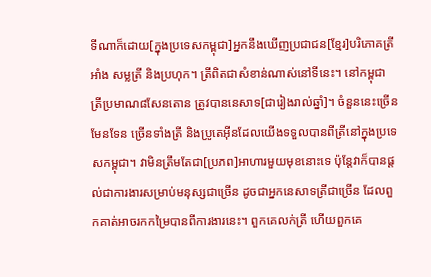ទីណាក៏ដោយ[ក្នុងប្រទេសកម្ពុជា]អ្នកនឹងឃើញប្រជាជន[ខ្មែរ]បរិភោគត្រីអាំង សម្លត្រី និងប្រហុក។ ត្រីពិតជាសំខាន់ណាស់នៅទីនេះ។ នៅកម្ពុជា ត្រីប្រមាណ៨សែនតោន ត្រូវបាននេសាទ[ជារៀងរាល់ឆ្នាំ]។ ចំនួននេះច្រើនមែនទែន ច្រើនទាំងត្រី និងប្រូតេអ៊ីនដែលយើងទទួលបានពីត្រីនៅក្នុងប្រទេសកម្ពុជា។ វាមិនត្រឹមតែជា[ប្រភព]អាហារមួយមុខនោះទេ ប៉ុន្តែវាក៏បានផ្ដល់ជាការងារសម្រាប់មនុស្សជាច្រើន ដូចជាអ្នកនេសាទត្រីជាច្រើន ដែលពួកគាត់អាចរកកម្រៃបានពីការងារនេះ។ ពួកគេលក់ត្រី ហើយពួកគេ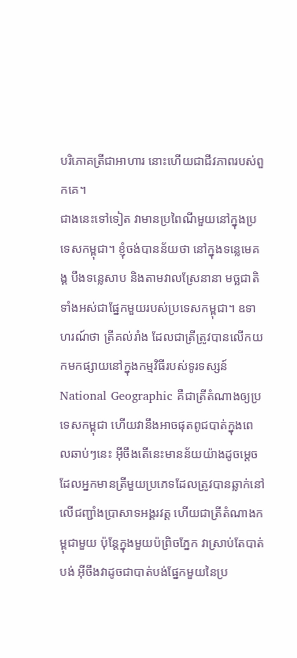បរិភោគត្រីជាអាហារ នោះហើយជាជីវភាពរបស់ពួកគេ។
ជាងនេះទៅទៀត វាមានប្រពៃណីមួយនៅក្នុងប្រទេសកម្ពុជា។ ខ្ញុំចង់បានន័យថា នៅក្នុងទន្លេមេគង្គ បឹងទន្លេសាប និងតាមវាលស្រែនានា មច្ឆជាតិទាំងអស់ជាផ្នែកមួយរបស់ប្រទេសកម្ពុជា។ ឧទាហរណ៍ថា ត្រីគល់រាំង ដែលជាត្រីត្រូវបានលើកយកមកផ្សាយនៅក្នុងកម្មវិធីរបស់ទូរទស្សន៍ National Geographic គឺជាត្រីតំណាងឲ្យប្រទេសកម្ពុជា ហើយវានឹងអាចផុតពូជបាត់ក្នុងពេលឆាប់ៗនេះ អ៊ីចឹងតើនេះមានន័យយ៉ាងដូចម្តេច ដែលអ្នកមានត្រីមួយប្រភេទដែលត្រូវបានឆ្លាក់នៅលើជញ្ជាំងប្រាសាទអង្គរវត្ត ហើយជាត្រីតំណាងកម្ពុជាមួយ ប៉ុន្តែក្នុងមួយប៉ព្រិចភ្នែក វាស្រាប់តែបាត់បង់ អ៊ីចឹងវាដូចជាបាត់បង់ផ្នែកមួយនៃប្រ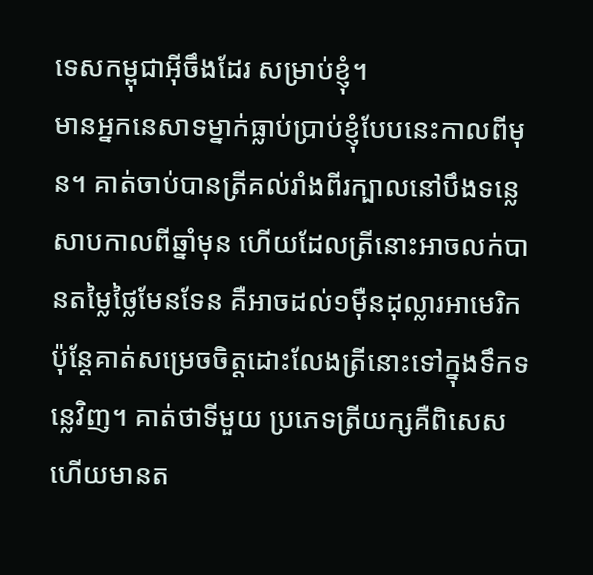ទេសកម្ពុជាអ៊ីចឹងដែរ សម្រាប់ខ្ញុំ។
មានអ្នកនេសាទម្នាក់ធ្លាប់ប្រាប់ខ្ញុំបែបនេះកាលពីមុន។ គាត់ចាប់បានត្រីគល់រាំងពីរក្បាលនៅបឹងទន្លេសាបកាលពីឆ្នាំមុន ហើយដែលត្រីនោះអាចលក់បានតម្លៃថ្លៃមែនទែន គឺអាចដល់១ម៉ឺនដុល្លារអាមេរិក ប៉ុន្តែគាត់សម្រេចចិត្តដោះលែងត្រីនោះទៅក្នុងទឹកទន្លេវិញ។ គាត់ថាទីមួយ ប្រភេទត្រីយក្សគឺពិសេស ហើយមានត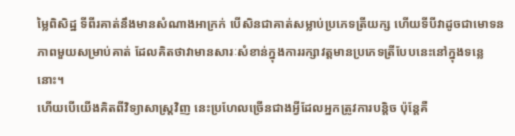ម្លៃពិសិដ្ឋ ទីពីរគាត់នឹងមានសំណាងអាក្រក់ បើសិនជាគាត់សម្លាប់ប្រភេទត្រីយក្ស ហើយទីបីវាដូចជាមោទនភាពមួយសម្រាប់គាត់ ដែលគិតថាវាមានសារៈសំខាន់ក្នុងការរក្សាវត្តមានប្រភេទត្រីបែបនេះនៅក្នុងទន្លេនោះ។
ហើយបើយើងគិតពីវិទ្យាសាស្រ្តវិញ នេះប្រហែលច្រើនជាងអ្វីដែលអ្នកត្រូវការបន្តិច ប៉ុន្តែគឺ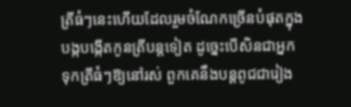ត្រីធំៗនេះហើយដែលរួមចំណែកច្រើនបំផុតក្នុងបង្កបង្កើតកូនត្រីបន្តទៀត ដូច្នេះបើសិនជាអ្នកទុកត្រីធំៗឱ្យនៅរស់ ពួកគេនឹងបន្តពូជជារៀង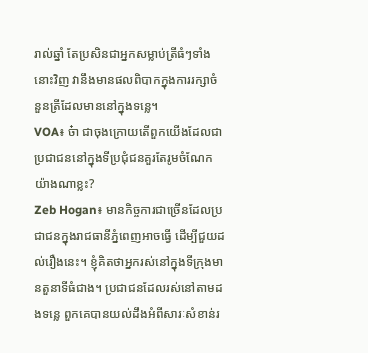រាល់ឆ្នាំ តែប្រសិនជាអ្នកសម្លាប់ត្រីធំៗទាំងនោះវិញ វានឹងមានផលពិបាកក្នុងការរក្សាចំនួនត្រីដែលមាននៅក្នុងទន្លេ។
VOA៖ ច៎ា ជាចុងក្រោយតើពួកយើងដែលជាប្រជាជននៅក្នុងទីប្រជុំជនគួរតែរូមចំណែកយ៉ាងណាខ្លះ?
Zeb Hogan៖ មានកិច្ចការជាច្រើនដែលប្រជាជនក្នុងរាជធានីភ្នំពេញអាចធ្វើ ដើម្បីជួយដល់រឿងនេះ។ ខ្ញុំគិតថាអ្នករស់នៅក្នុងទីក្រុងមានតួនាទីធំជាង។ ប្រជាជនដែលរស់នៅតាមដងទន្លេ ពួកគេបានយល់ដឹងអំពីសារៈសំខាន់រ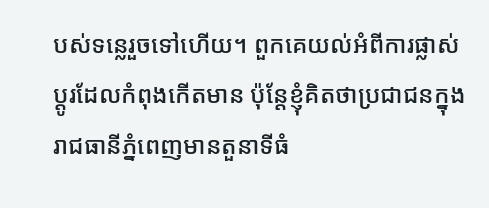បស់ទន្លេរួចទៅហើយ។ ពួកគេយល់អំពីការផ្លាស់ប្តូរដែលកំពុងកើតមាន ប៉ុន្តែខ្ញុំគិតថាប្រជាជនក្នុងរាជធានីភ្នំពេញមានតួនាទីធំ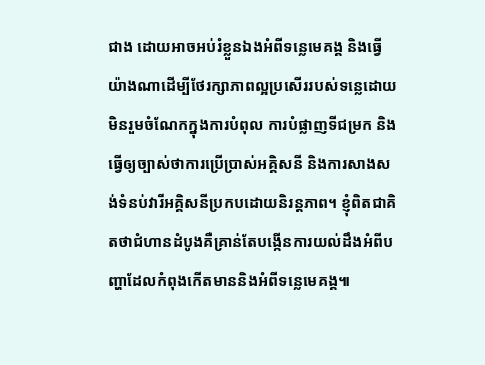ជាង ដោយអាចអប់រំខ្លួនឯងអំពីទន្លេមេគង្គ និងធ្វើយ៉ាងណាដើម្បីថែរក្សាភាពល្អប្រសើររបស់ទន្លេដោយមិនរួមចំណែកក្នុងការបំពុល ការបំផ្លាញទីជម្រក និងធ្វើឲ្យច្បាស់ថាការប្រើប្រាស់អគ្គិសនី និងការសាងសង់ទំនប់វារីអគ្គិសនីប្រកបដោយនិរន្តភាព។ ខ្ញុំពិតជាគិតថាជំហានដំបូងគឺគ្រាន់តែបង្កើនការយល់ដឹងអំពីបញ្ហាដែលកំពុងកើតមាននិងអំពីទន្លេមេគង្គ៕